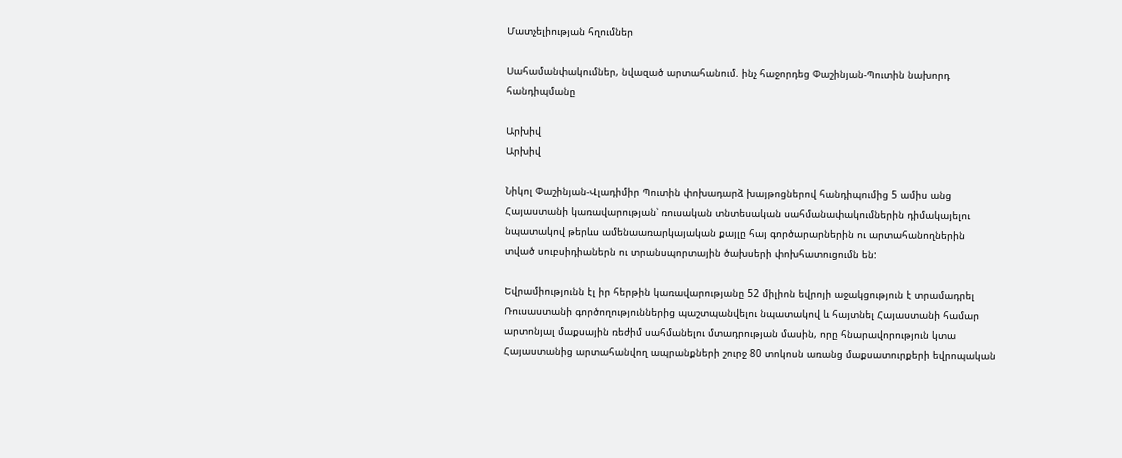Մատչելիության հղումներ

Սահամանփակումներ, նվազած արտահանում. ինչ հաջորդեց Փաշինյան-Պուտին նախորդ հանդիպմանը

Արխիվ
Արխիվ

Նիկոլ Փաշինյան-Վլադիմիր Պուտին փոխադարձ խայթոցներով հանդիպումից 5 ամիս անց Հայաստանի կառավարության՝ ռուսական տնտեսական սահմանափակումներին դիմակայելու նպատակով թերևս ամենաառարկայական քայլը հայ գործարարներին ու արտահանողներին տված սուբսիդիաներն ու տրանսպորտային ծախսերի փոխհատուցումն են:

Եվրամիությունն էլ իր հերթին կառավարությանը 52 միլիոն եվրոյի աջակցություն է տրամադրել Ռուսաստանի գործողություններից պաշտպանվելու նպատակով և հայտնել Հայաստանի համար արտոնյալ մաքսային ռեժիմ սահմանելու մտադրության մասին, որը հնարավորություն կտա Հայաստանից արտահանվող ապրանքների շուրջ 80 տոկոսն առանց մաքսատուրքերի եվրոպական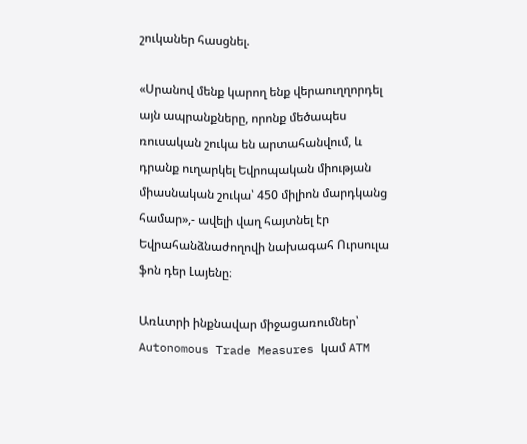շուկաներ հասցնել.

«Սրանով մենք կարող ենք վերաուղղորդել այն ապրանքները, որոնք մեծապես ռուսական շուկա են արտահանվում, և դրանք ուղարկել Եվրոպական միության միասնական շուկա՝ 450 միլիոն մարդկանց համար»,- ավելի վաղ հայտնել էր Եվրահանձնաժողովի նախագահ Ուրսուլա ֆոն դեր Լայենը։

Առևտրի ինքնավար միջացառումներ՝ Autonomous Trade Measures կամ ATM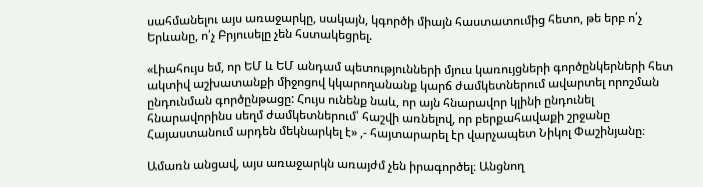սահմանելու այս առաջարկը, սակայն, կգործի միայն հաստատումից հետո, թե երբ ո՛չ Երևանը, ո՛չ Բրյուսելը չեն հստակեցրել.

«Լիահույս եմ, որ ԵՄ և ԵՄ անդամ պետությունների մյուս կառույցների գործընկերների հետ ակտիվ աշխատանքի միջոցով կկարողանանք կարճ ժամկետներում ավարտել որոշման ընդունման գործընթացը: Հույս ունենք նաև, որ այն հնարավոր կլինի ընդունել հնարավորինս սեղմ ժամկետներում՝ հաշվի առնելով, որ բերքահավաքի շրջանը Հայաստանում արդեն մեկնարկել է» ,- հայտարարել էր վարչապետ Նիկոլ Փաշինյանը։

Ամառն անցավ, այս առաջարկն առայժմ չեն իրագործել։ Անցնող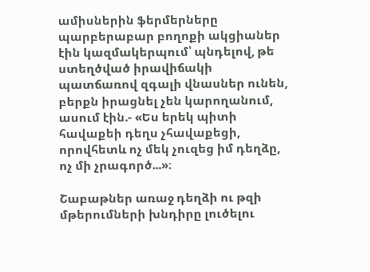ամիսներին ֆերմերները պարբերաբար բողոքի ակցիաներ էին կազմակերպում՝ պնդելով, թե ստեղծված իրավիճակի պատճառով զգալի վնասներ ունեն, բերքն իրացնել չեն կարողանում, ասում էին.- «Ես երեկ պիտի հավաքեի դեղս չհավաքեցի, որովհետև ոչ մեկ չուզեց իմ դեղձը, ոչ մի չրագործ...»։

Շաբաթներ առաջ դեղձի ու թզի մթերումների խնդիրը լուծելու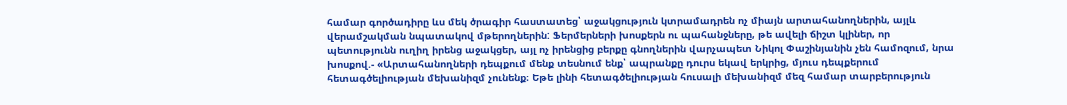համար գործադիրը ևս մեկ ծրագիր հաստատեց՝ աջակցություն կտրամադրեն ոչ միայն արտահանողներին, այլև վերամշակման նպատակով մթերողներին: Ֆերմերների խոսքերն ու պահանջները, թե ավելի ճիշտ կլիներ, որ պետությունն ուղիղ իրենց աջակցեր, այլ ոչ իրենցից բերքը գնողներին վարչապետ Նիկոլ Փաշինյանին չեն համոզում, նրա խոսքով.- «Արտահանողների դեպքում մենք տեսնում ենք՝ ապրանքը դուրս եկավ երկրից, մյուս դեպքերում հետագծելիության մեխանիզմ չունենք։ Եթե լինի հետագծելիության հուսալի մեխանիզմ մեզ համար տարբերություն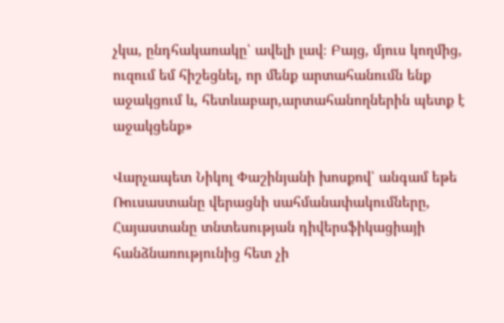չկա, ընդհակառակը՝ ավելի լավ։ Բայց, մյուս կողմից, ուզում եմ հիշեցնել, որ մենք արտահանումն ենք աջակցում և, հետևաբար,արտահանողներին պետք է աջակցենք»

Վարչապետ Նիկոլ Փաշինյանի խոսքով՝ անգամ եթե Ռուսաստանը վերացնի սահմանափակումները, Հայաստանը տնտեսության դիվերսֆիկացիայի հանձնառությունից հետ չի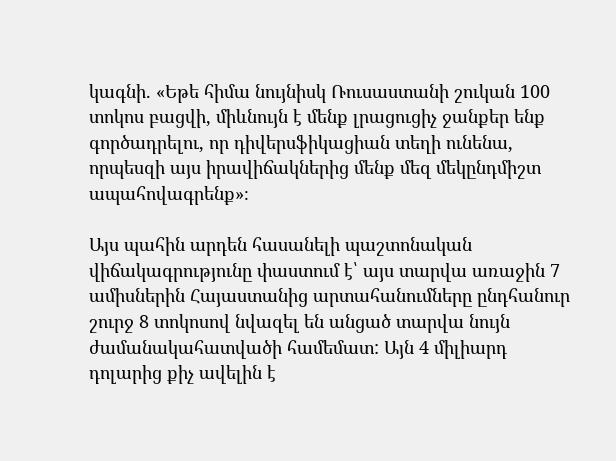կագնի. «Եթե հիմա նույնիսկ Ռուսաստանի շուկան 100 տոկոս բացվի, միևնույն է մենք լրացուցիչ ջանքեր ենք գործադրելու, որ դիվերսֆիկացիան տեղի ունենա, որպեսզի այս իրավիճակներից մենք մեզ մեկընդմիշտ ապահովագրենք»։

Այս պահին արդեն հասանելի պաշտոնական վիճակագրությունը փաստում է՝ այս տարվա առաջին 7 ամիսներին Հայաստանից արտահանումները ընդհանուր շուրջ 8 տոկոսով նվազել են անցած տարվա նույն ժամանակահատվածի համեմատ: Այն 4 միլիարդ դոլարից քիչ ավելին է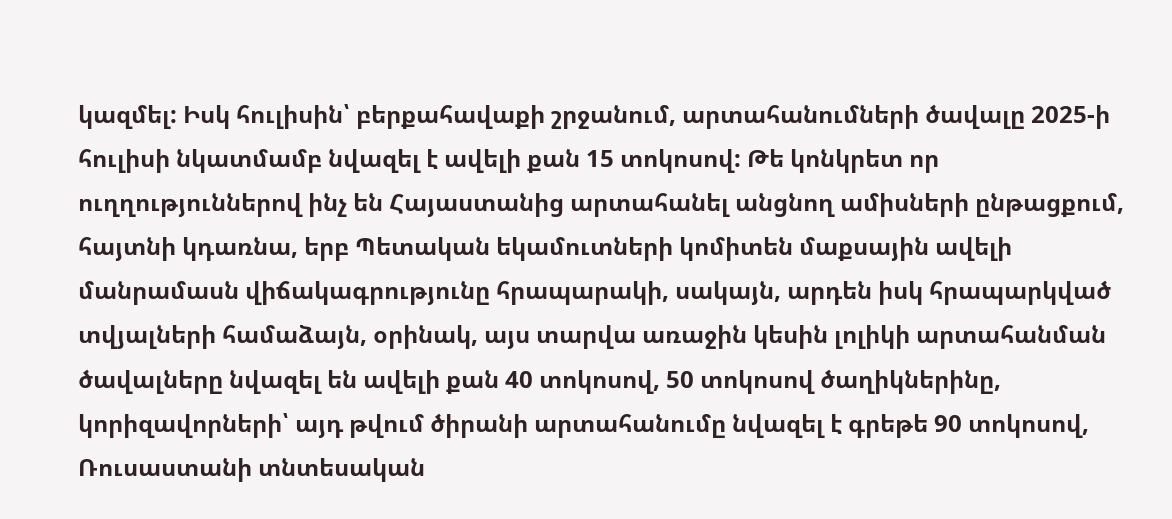կազմել: Իսկ հուլիսին՝ բերքահավաքի շրջանում, արտահանումների ծավալը 2025-ի հուլիսի նկատմամբ նվազել է ավելի քան 15 տոկոսով: Թե կոնկրետ որ ուղղություններով ինչ են Հայաստանից արտահանել անցնող ամիսների ընթացքում, հայտնի կդառնա, երբ Պետական եկամուտների կոմիտեն մաքսային ավելի մանրամասն վիճակագրությունը հրապարակի, սակայն, արդեն իսկ հրապարկված տվյալների համաձայն, օրինակ, այս տարվա առաջին կեսին լոլիկի արտահանման ծավալները նվազել են ավելի քան 40 տոկոսով, 50 տոկոսով ծաղիկներինը, կորիզավորների՝ այդ թվում ծիրանի արտահանումը նվազել է գրեթե 90 տոկոսով, Ռուսաստանի տնտեսական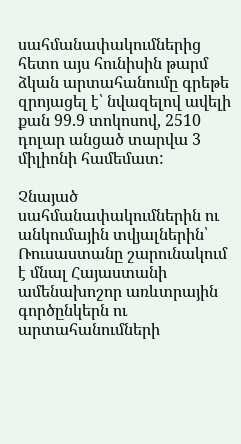սահմանափակումներից հետո այս հունիսին թարմ ձկան արտահանումը գրեթե զրոյացել է՝ նվազելով ավելի քան 99.9 տոկոսով, 2510 դոլար անցած տարվա 3 միլիոնի համեմատ:

Չնայած սահմանափակումներին ու անկումային տվյալներին՝ Ռուսաստանը շարունակում է մնալ Հայաստանի ամենախոշոր առևտրային գործընկերն ու արտահանումների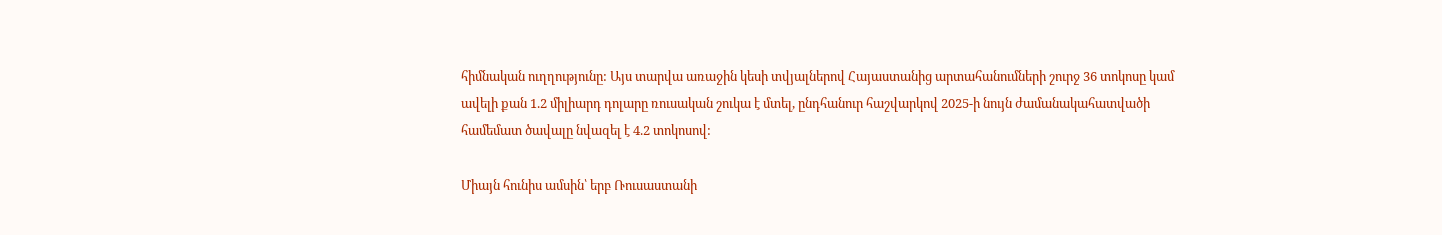հիմնական ուղղությունը: Այս տարվա առաջին կեսի տվյալներով Հայաստանից արտահանումների շուրջ 36 տոկոսը կամ ավելի քան 1.2 միլիարդ դոլարը ռուսական շուկա է մտել, ընդհանուր հաշվարկով 2025-ի նույն ժամանակահատվածի համեմատ ծավալը նվազել է 4.2 տոկոսով:

Միայն հունիս ամսին՝ երբ Ռուսաստանի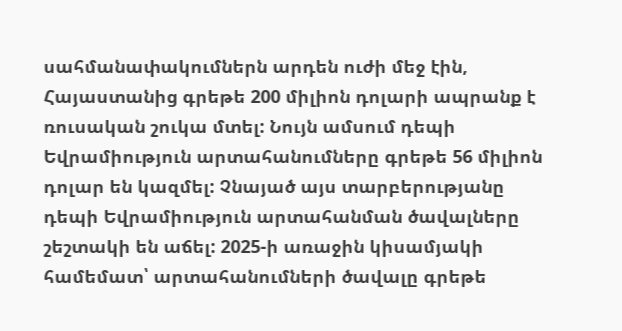սահմանափակումներն արդեն ուժի մեջ էին, Հայաստանից գրեթե 200 միլիոն դոլարի ապրանք է ռուսական շուկա մտել: Նույն ամսում դեպի Եվրամիություն արտահանումները գրեթե 56 միլիոն դոլար են կազմել: Չնայած այս տարբերությանը դեպի Եվրամիություն արտահանման ծավալները շեշտակի են աճել: 2025-ի առաջին կիսամյակի համեմատ՝ արտահանումների ծավալը գրեթե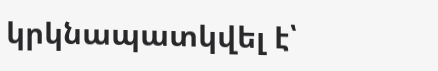կրկնապատկվել է՝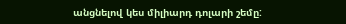անցնելով կես միլիարդ դոլարի շեմը: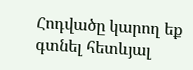Հոդվածը կարող եք գտնել հետևյալ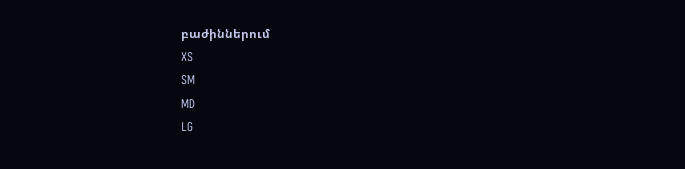բաժիններում
XS
SM
MD
LG